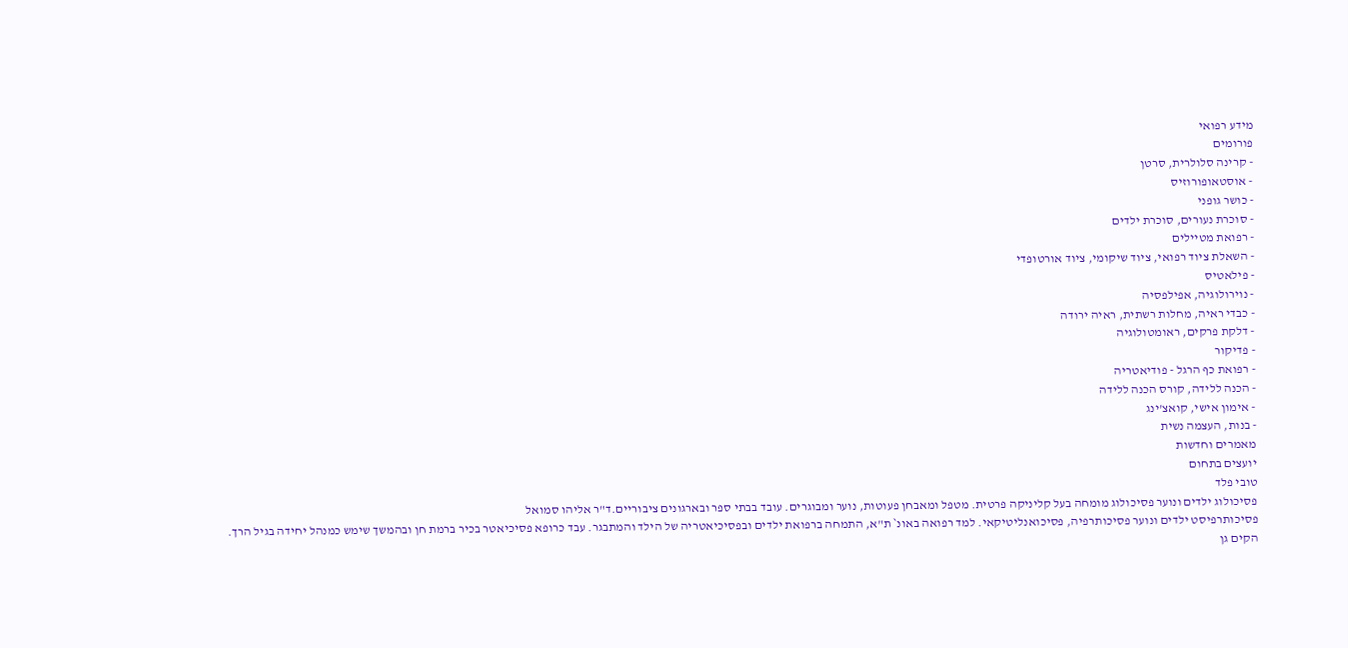מידע רפואי
פורומים
- קרינה סלולרית, סרטן
- אוסטאופורוזיס
- כושר גופני
- סוכרת נעורים, סוכרת ילדים
- רפואת מטיילים
- השאלת ציוד רפואי, ציוד שיקומי, ציוד אורטופדי
- פילאטיס
- נוירולוגיה, אפילפסיה
- כבדי ראיה, מחלות רשתית, ראיה ירודה
- דלקת פרקים, ראומטולוגיה
- פדיקור
- רפואת כף הרגל - פודיאטריה
- הכנה ללידה, קורס הכנה ללידה
- אימון אישי, קואצ'ינג
- בנות, העצמה נשית
מאמרים וחדשות
יועצים בתחום
טובי פלד
פסיכולוג ילדים ונוער פסיכולוג מומחה בעל קליניקה פרטית. מטפל ומאבחן פעוטות, נוער ומבוגרים. עובד בבתי ספר ובארגונים ציבוריים.ד"ר אליהו סמואל
פסיכותרפיסט ילדים ונוער פסיכותרפיה, פסיכואנליטיקאי. למד רפואה באונ` ת"א, התמחה ברפואת ילדים ובפסיכיאטריה של הילד והמתבגר. עבד כרופא פסיכיאטר בכיר ברמת חן ובהמשך שימש כמנהל יחידה בגיל הרך. הקים גן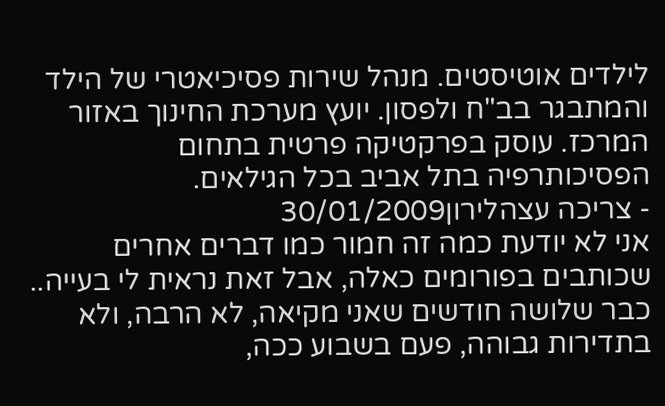לילדים אוטיסטים. מנהל שירות פסיכיאטרי של הילד והמתבגר בב"ח ולפסון. יועץ מערכת החינוך באזור המרכז. עוסק בפרקטיקה פרטית בתחום הפסיכותרפיה בתל אביב בכל הגילאים.
- צריכה עצהלירון30/01/2009
אני לא יודעת כמה זה חמור כמו דברים אחרים שכותבים בפורומים כאלה, אבל זאת נראית לי בעייה.. כבר שלושה חודשים שאני מקיאה, לא הרבה, ולא בתדירות גבוהה, פעם בשבוע ככה,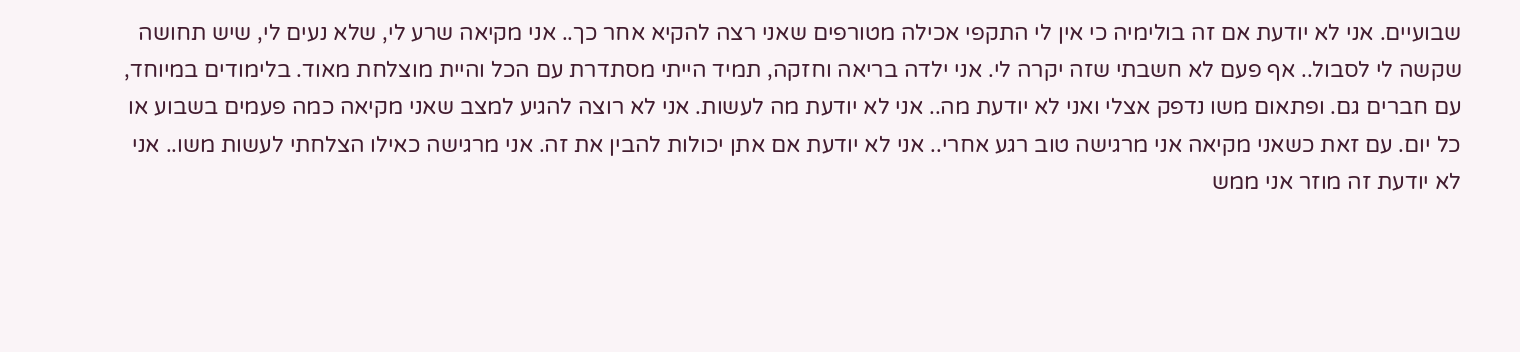שבועיים. אני לא יודעת אם זה בולימיה כי אין לי התקפי אכילה מטורפים שאני רצה להקיא אחר כך.. אני מקיאה שרע לי, שלא נעים לי, שיש תחושה שקשה לי לסבול.. אף פעם לא חשבתי שזה יקרה לי. אני ילדה בריאה וחזקה, תמיד הייתי מסתדרת עם הכל והיית מוצלחת מאוד. בלימודים במיוחד, עם חברים גם. ופתאום משו נדפק אצלי ואני לא יודעת מה.. אני לא יודעת מה לעשות. אני לא רוצה להגיע למצב שאני מקיאה כמה פעמים בשבוע או כל יום. עם זאת כשאני מקיאה אני מרגישה טוב רגע אחרי.. אני לא יודעת אם אתן יכולות להבין את זה. אני מרגישה כאילו הצלחתי לעשות משו.. אני לא יודעת זה מוזר אני ממש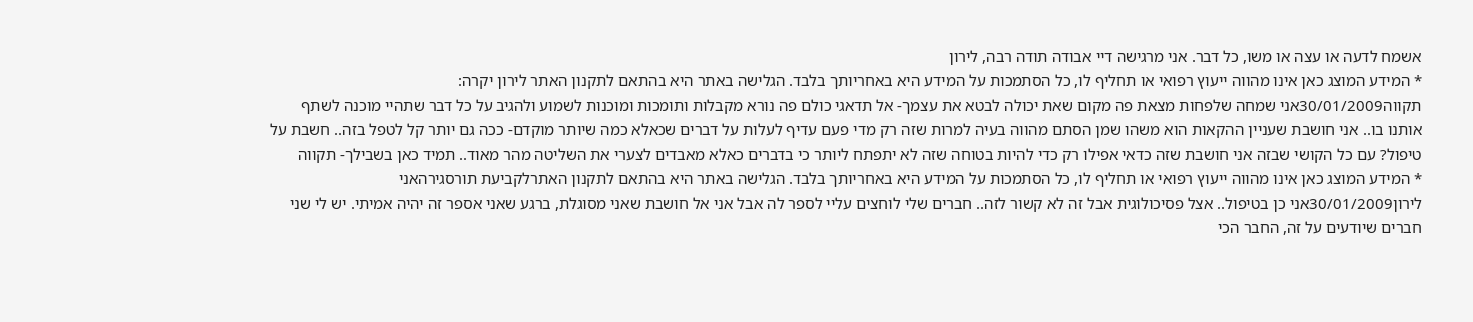אשמח לדעה או עצה או משו, כל דבר. אני מרגישה דיי אבודה תודה רבה, לירון
* המידע המוצג כאן אינו מהווה ייעוץ רפואי או תחליף לו, כל הסתמכות על המידע היא באחריותך בלבד. הגלישה באתר היא בהתאם לתקנון האתר לירון יקרה:
תקווה30/01/2009אני שמחה שלפחות מצאת פה מקום שאת יכולה לבטא את עצמך- אל תדאגי כולם פה נורא מקבלות ותומכות ומוכנות לשמוע ולהגיב על כל דבר שתהיי מוכנה לשתף אותנו בו.. אני חושבת שעניין ההקאות הוא משהו שמן הסתם מהווה בעיה למרות שזה רק מדי פעם עדיף לעלות על דברים שכאלא כמה שיותר מוקדם- ככה גם יותר קל לטפל בזה.. חשבת על טיפול? עם כל הקושי שבזה אני חושבת שזה כדאי אפילו רק כדי להיות בטוחה שזה לא יתפתח ליותר כי בדברים כאלא מאבדים לצערי את השליטה מהר מאוד.. תמיד כאן בשבילך- תקווה
* המידע המוצג כאן אינו מהווה ייעוץ רפואי או תחליף לו, כל הסתמכות על המידע היא באחריותך בלבד. הגלישה באתר היא בהתאם לתקנון האתרלקביעת תורסגירהאני
לירון30/01/2009אני כן בטיפול.. אצל פסיכולוגית אבל זה לא קשור לזה.. חברים שלי לוחצים עליי לספר לה אבל אני אל חושבת שאני מסוגלת, ברגע שאני אספר זה יהיה אמיתי. יש לי שני חברים שיודעים על זה, החבר הכי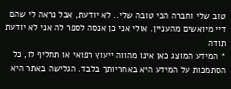טוב שלי וחברה הכי טובה שלי.. לא יודעת, אבל נראה לי שהם דיי מיואשים מהעניין. אולי אני כן אנסה לספר לה אני לא יודעת תודה
* המידע המוצג כאן אינו מהווה ייעוץ רפואי או תחליף לו, כל הסתמכות על המידע היא באחריותך בלבד. הגלישה באתר היא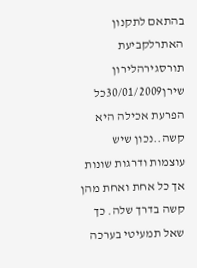בהתאם לתקנון האתרלקביעת תורסגירהלירון
שירן30/01/2009כל הפרעת אכילה היא קשה..נכון שיש עוצמות ודרגות שונות אך כל אחת ואחת מהן קשה בדרך שלה. כך שאל תמעיטי בערכה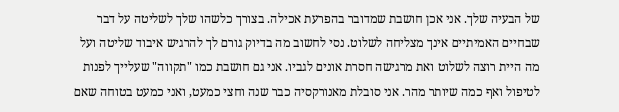של הבעיה שלך. אני אכן חושבת שמדובר בהפרעת אכילה. בצורך כלשהו שלך לשליטה על דבר שבחיים האמיתיים אינך מצליחה לשלוט. נסי לחשוב מה בדיוק גורם לך להרגיש איבוד שליטה ועל מה היית רוצה לשלוט ואת מרגישה חסרת אונים לגביו. אני גם חושבת כמו "תקווה" שעלייך לפנות לטיפול ואף כמה שיותר מהר. אני סובלת מאנורקסיה כבר שנה וחצי כמעט, ואני כמעט בטוחה שאם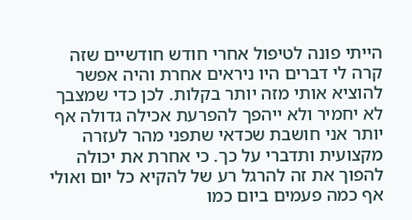הייתי פונה לטיפול אחרי חודש חודשיים שזה קרה לי דברים היו ניראים אחרת והיה אפשר להוציא אותי מזה יותר בקלות. לכן כדי שמצבך לא יחמיר ולא ייהפך להפרעת אכילה גדולה אף יותר אני חושבת שכדאי שתפני מהר לעזרה מקצועית ותדברי על כך. כי אחרת את יכולה להפוך את זה להרגל רע של להקיא כל יום ואולי אף כמה פעמים ביום כמו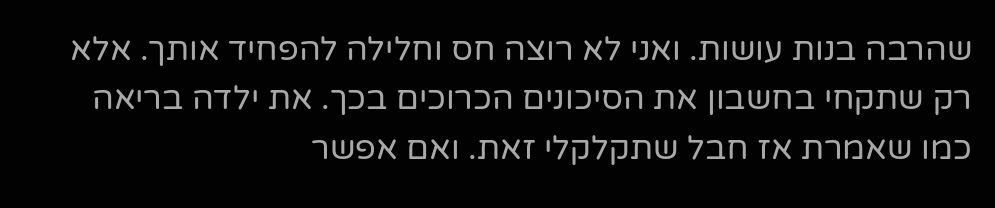שהרבה בנות עושות. ואני לא רוצה חס וחלילה להפחיד אותך. אלא רק שתקחי בחשבון את הסיכונים הכרוכים בכך. את ילדה בריאה כמו שאמרת אז חבל שתקלקלי זאת. ואם אפשר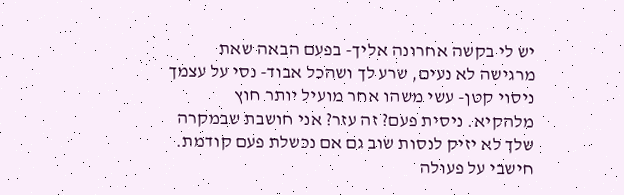יש לי בקשה אחרונה אליך- בפעם הבאה שאת מרגישה לא נעים, שרע לך ושהכל אבוד- נסי על עצמך ניסוי קטן- עשי משהו אחר מועיל יותר חוץ מלהקיא. ניסית פעם? זה עזר? אני חושבת שבמקרה שלך לא יזיק לנסות שוב גם אם נכשלת פעם קודמת. חישבי על פעולה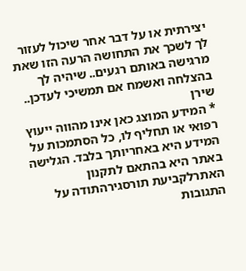יצירתית או על דבר אחר שיכול לעזור לך לשכך את התחושה הרעה הזו שאת מרגישה באותם רגעים.. שיהיה לך בהצלחה ואשמח אם תמשיכי לעדכן.. שירן
* המידע המוצג כאן אינו מהווה ייעוץ רפואי או תחליף לו, כל הסתמכות על המידע היא באחריותך בלבד. הגלישה באתר היא בהתאם לתקנון האתרלקביעת תורסגירהתודה על התגובות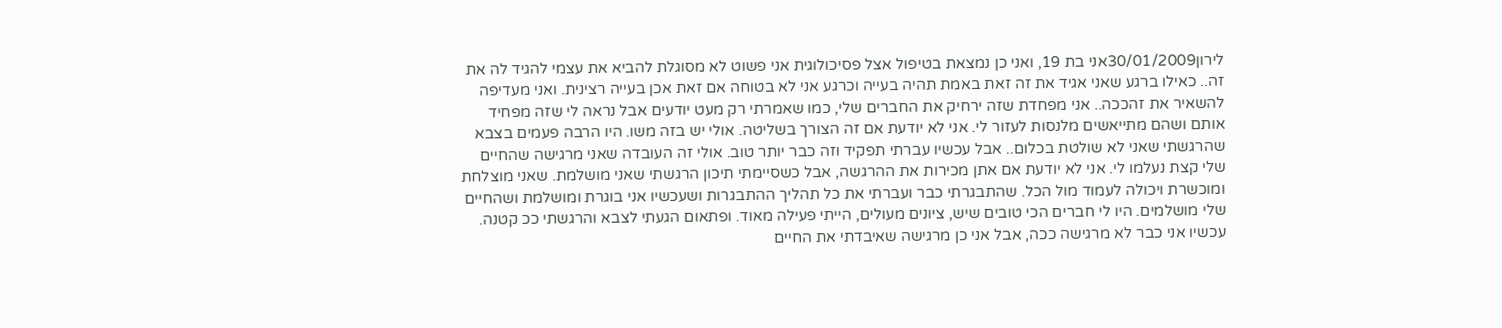לירון30/01/2009אני בת 19, ואני כן נמצאת בטיפול אצל פסיכולוגית אני פשוט לא מסוגלת להביא את עצמי להגיד לה את זה.. כאילו ברגע שאני אגיד את זה זאת באמת תהיה בעייה וכרגע אני לא בטוחה אם זאת אכן בעייה רצינית. ואני מעדיפה להשאיר את זהככה.. אני מפחדת שזה ירחיק את החברים שלי, כמו שאמרתי רק מעט יודעים אבל נראה לי שזה מפחיד אותם ושהם מתייאשים מלנסות לעזור לי. אני לא יודעת אם זה הצורך בשליטה. אולי יש בזה משו. היו הרבה פעמים בצבא שהרגשתי שאני לא שולטת בכלום.. אבל עכשיו עברתי תפקיד וזה כבר יותר טוב. אולי זה העובדה שאני מרגישה שהחיים שלי קצת נעלמו לי. אני לא יודעת אם אתן מכירות את ההרגשה, אבל כשסיימתי תיכון הרגשתי שאני מושלמת. שאני מוצלחת ומוכשרת ויכולה לעמוד מול הכל. שהתבגרתי כבר ועברתי את כל תהליך ההתבגרות ושעכשיו אני בוגרת ומושלמת ושהחיים שלי מושלמים. היו לי חברים הכי טובים שיש, ציונים מעולים, הייתי פעילה מאוד. ופתאום הגעתי לצבא והרגשתי ככ קטנה. עכשיו אני כבר לא מרגישה ככה, אבל אני כן מרגישה שאיבדתי את החיים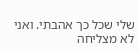שלי שכל כך אהבתי. ואני לא מצליחה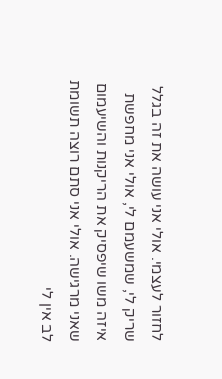לחזור לעצמי. אולי אני עושה את זה בגלל שריק לי, שמשעמם לי, אולי אני מחפשת איזה משו שיפסיק את הריקנות והשיעמום שאני מרגישה. אולי אני סתם רוצה תשומת לב אין לי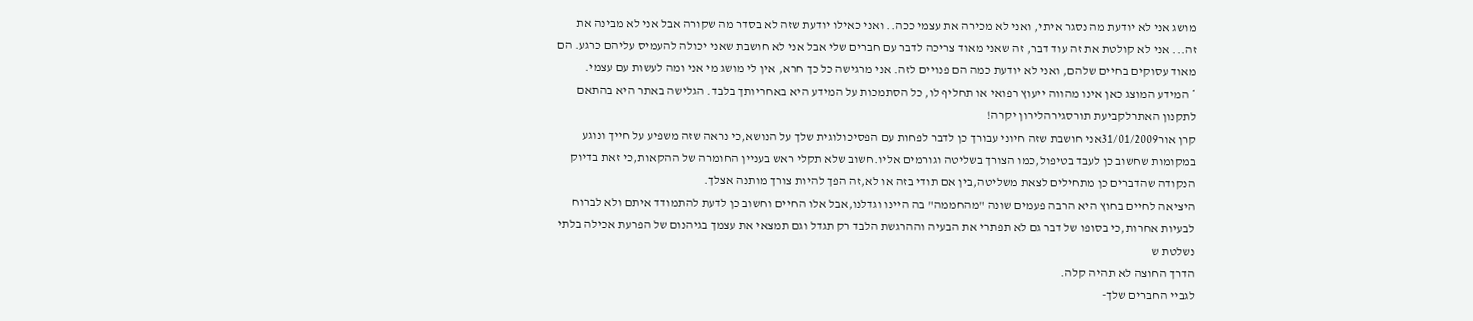מושג אני לא יודעת מה נסגר איתי, ואני לא מכירה את עצמי ככה.. ואני כאילו יודעת שזה לא בסדר מה שקורה אבל אני לא מבינה את זה... אני לא קולטת את זה עוד דבר, זה שאני מאוד צריכה לדבר עם חברים שלי אבל אני לא חושבת שאני יכולה להעמיס עליהם כרגע. הם מאוד עסוקים בחיים שלהם, ואני לא יודעת כמה הם פנויים לזה. אני מרגישה כל כך חרא, אין לי מושג מי אני ומה לעשות עם עצמי.
* המידע המוצג כאן אינו מהווה ייעוץ רפואי או תחליף לו, כל הסתמכות על המידע היא באחריותך בלבד. הגלישה באתר היא בהתאם לתקנון האתרלקביעת תורסגירהלירון יקרה!
קרן אור31/01/2009אני חושבת שזה חיוני עבורך כן לדבר לפחות עם הפסיכולוגית שלך על הנושא,כי נראה שזה משפיע על חייך ונוגע במקומות שחשוב כן לעבד בטיפול,כמו הצורך בשליטה וגורמים אליו.חשוב שלא תקלי ראש בעניין החומרה של ההקאות,כי זאת בדיוק הנקודה שהדברים כן מתחילים לצאת משליטה,בין אם תודי בזה או לא,זה הפך להיות צורך מותנה אצלך.
היציאה לחיים בחוץ היא הרבה פעמים שונה "מהחממה" בה היינו וגדלנו,אבל אלו החיים וחשוב כן לדעת להתמודד איתם ולא לברוח לבעיות אחרות,כי בסופו של דבר גם לא תפתרי את הבעיה וההרגשת הלבד רק תגדל וגם תמצאי את עצמך בגיהנום של הפרעת אכילה בלתי נשלטת ש
הדרך החוצה לא תהיה קלה.
לגביי החברים שלך-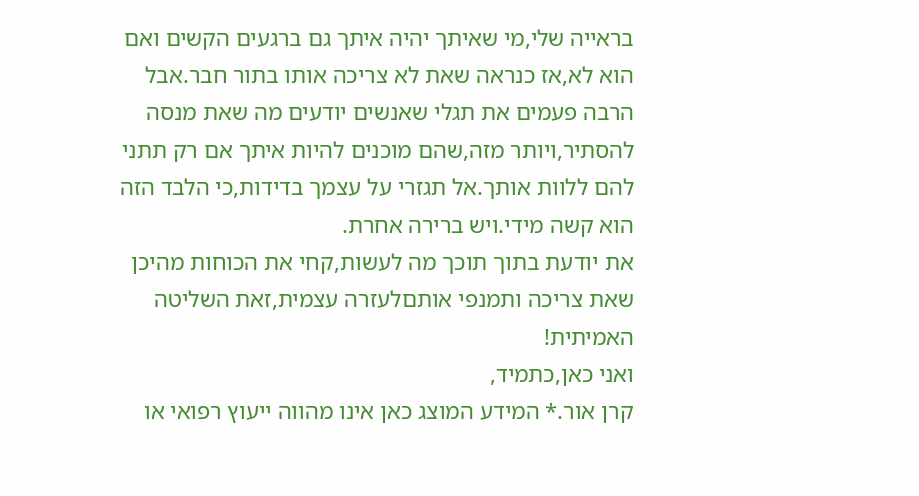בראייה שלי,מי שאיתך יהיה איתך גם ברגעים הקשים ואם הוא לא,אז כנראה שאת לא צריכה אותו בתור חבר.אבל הרבה פעמים את תגלי שאנשים יודעים מה שאת מנסה להסתיר,ויותר מזה,שהם מוכנים להיות איתך אם רק תתני להם ללוות אותך.אל תגזרי על עצמך בדידות,כי הלבד הזה הוא קשה מידי.ויש ברירה אחרת.
את יודעת בתוך תוכך מה לעשות,קחי את הכוחות מהיכן שאת צריכה ותמנפי אותםלעזרה עצמית,זאת השליטה האמיתית!
ואני כאן,כתמיד,
קרן אור.* המידע המוצג כאן אינו מהווה ייעוץ רפואי או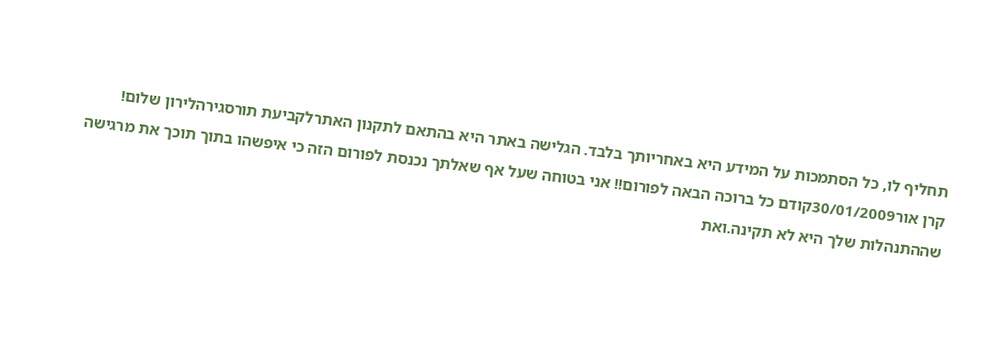תחליף לו, כל הסתמכות על המידע היא באחריותך בלבד. הגלישה באתר היא בהתאם לתקנון האתרלקביעת תורסגירהלירון שלום!
קרן אור30/01/2009קודם כל ברוכה הבאה לפורום!! אני בטוחה שעל אף שאלתך נכנסת לפורום הזה כי איפשהו בתוך תוכך את מרגישה שההתנהלות שלך היא לא תקינה.ואת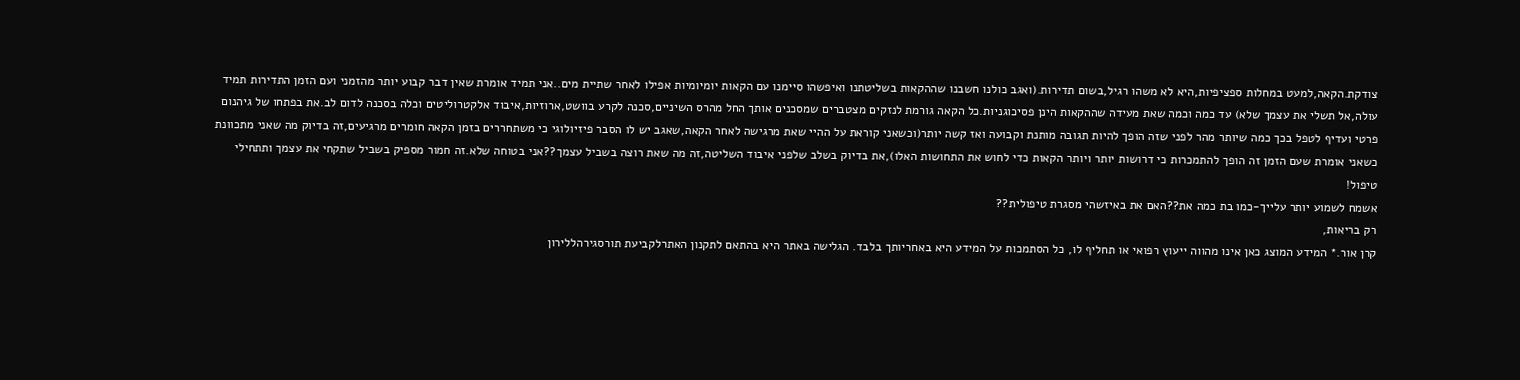צודקת.הקאה,למעט במחלות ספציפיות,היא לא משהו רגיל,בשום תדירות.(ואגב כולנו חשבנו שההקאות בשליטתנו ואיפשהו סיימנו עם הקאות יומיומיות אפילו לאחר שתיית מים..אני תמיד אומרת שאין דבר קבוע יותר מהזמני ועם הזמן התדירות תמיד עולה,אל תשלי את עצמך שלא) עד כמה וכמה שאת מעידה שההקאות הינן פסיכוגניות.כל הקאה גורמת לנזקים מצטברים שמסכנים אותך החל מהרס השיניים,סכנה לקרע בוושט,ארוזיות,איבוד אלקטרוליטים וכלה בסכנה לדום לב.את בפתחו של גיהנום פרטי ועדיף לטפל בכך כמה שיותר מהר לפני שזה הופך להיות תגובה מותנת וקבועה ואז קשה יותר(וכשאני קוראת על ההיי שאת מרגישה לאחר הקאה,שאגב יש לו הסבר פיזיולוגי כי משתחררים בזמן הקאה חומרים מרגיעים,זה בדיוק מה שאני מתכוונת כשאני אומרת שעם הזמן זה הופך להתמכרות כי דרושות יותר ויותר הקאות כדי לחוש את התחושות האלו),את בדיוק בשלב שלפני איבוד השליטה,זה מה שאת רוצה בשביל עצמך??אני בטוחה שלא.זה חמור מספיק בשביל שתקחי את עצמך ותתחילי טיפול!
אשמח לשמוע יותר עלייך-כמו בת כמה את??האם את באיזשהי מסגרת טיפולית??
רק בריאות,
קרן אור.* המידע המוצג כאן אינו מהווה ייעוץ רפואי או תחליף לו, כל הסתמכות על המידע היא באחריותך בלבד. הגלישה באתר היא בהתאם לתקנון האתרלקביעת תורסגירהללירון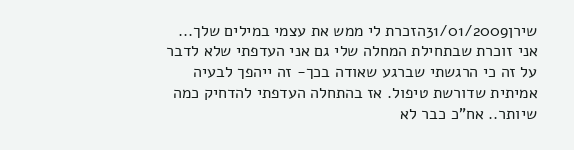שירן31/01/2009הזכרת לי ממש את עצמי במילים שלך... אני זוכרת שבתחילת המחלה שלי גם אני העדפתי שלא לדבר על זה כי הרגשתי שברגע שאודה בכך- זה ייהפך לבעיה אמיתית שדורשת טיפול. אז בהתחלה העדפתי להדחיק כמה שיותר.. אח"כ כבר לא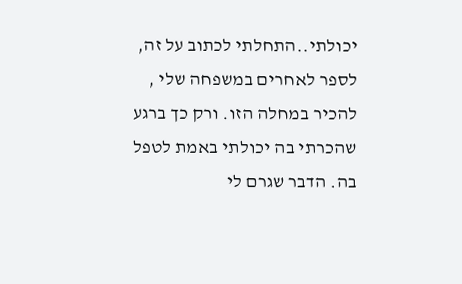יכולתי..התחלתי לכתוב על זה, לספר לאחרים במשפחה שלי , להכיר במחלה הזו. ורק כך ברגע שהכרתי בה יכולתי באמת לטפל בה. הדבר שגרם לי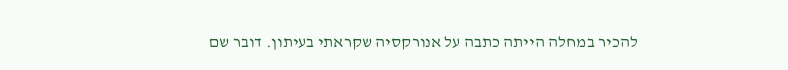להכיר במחלה הייתה כתבה על אנורקסיה שקראתי בעיתון. דובר שם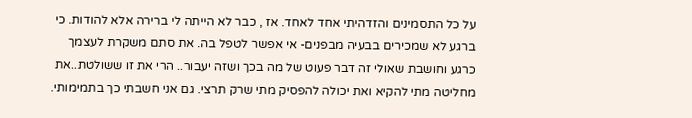על כל התסמינים והזדהיתי אחד לאחד. אז , כבר לא הייתה לי ברירה אלא להודות. כי ברגע לא שמכירים בבעיה מבפנים- אי אפשר לטפל בה. את סתם משקרת לעצמך כרגע וחושבת שאולי זה דבר פעוט של מה בכך ושזה יעבור.. הרי את זו ששולטת..את מחליטה מתי להקיא ואת יכולה להפסיק מתי שרק תרצי. גם אני חשבתי כך בתמימותי.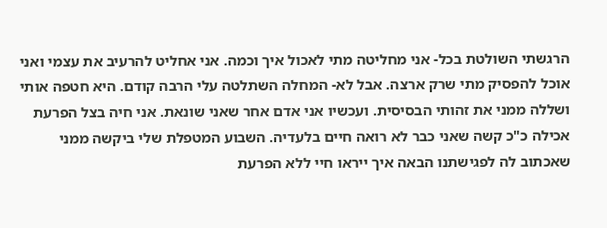הרגשתי השולטת בכל- אני מחליטה מתי לאכול איך וכמה. אני אחליט להרעיב את עצמי ואני אוכל להפסיק מתי שרק ארצה. אבל לא- המחלה השתלטה עלי הרבה קודם. היא חטפה אותי ושללה ממני את זהותי הבסיסית. ועכשיו אני אדם אחר שאני שונאת. אני חיה בצל הפרעת אכילה כ"כ קשה שאני כבר לא רואה חיים בלעדיה. השבוע המטפלת שלי ביקשה ממני שאכתוב לה לפגישתנו הבאה איך ייראו חיי ללא הפרעת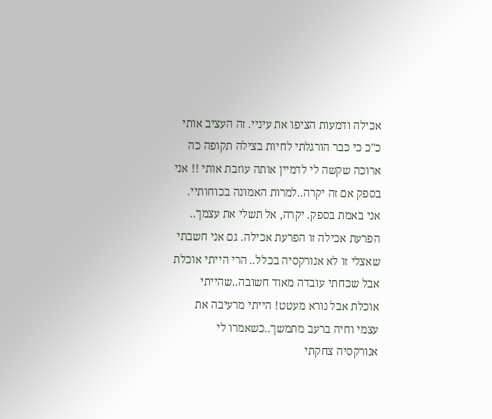אכילה ודמעות הציפו את עיניי. זה העציב אותי כ"כ כי כבר הורגלתי לחיות בצילה תקופה כה ארוכה שקשה לי לדמיין אותה עוזבת אותי !! אני בספק אם זה יקרה..למרות האמונה בכוחותיי. אני באמת בספק. יקרה, אל תשלי את עצמך.. הפרעת אכילה זו הפרעת אכילה. גם אני חשבתי שאצלי זו לא אנורקסיה בכלל.. הרי הייתי אוכלת אבל שכחתי עובדה מאוד חשובה..שהייתי אוכלת אבל נורא מעטט! הייתי מרעיבה את עצמי וחיה ברעב מתמשך..כשאמרו לי אנורקסיה צחקתי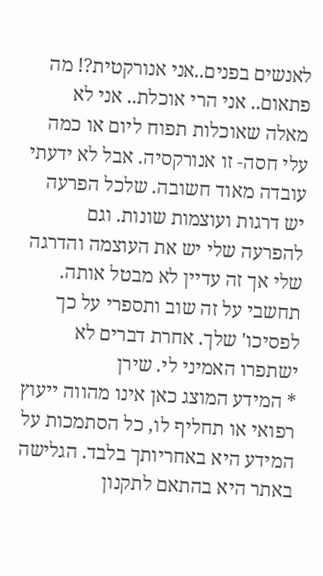לאנשים בפנים..אני אנורקטית?! מה פתאום.. אני הרי אוכלת.. אני לא מאלה שאוכלות תפוח ליום או כמה עלי חסה- זו אנורקסיה. אבל לא ידעתי עובדה מאוד חשובה. שלכל הפרעה יש דרגות ועוצמות שונות. וגם להפרעה שלי יש את העוצמה והדרגה שלי אך זה עדיין לא מבטל אותה. תחשבי על זה שוב ותספרי על כך לפסיכו' שלך. אחרת דברים לא ישתפרו האמיני לי. שירן
* המידע המוצג כאן אינו מהווה ייעוץ רפואי או תחליף לו, כל הסתמכות על המידע היא באחריותך בלבד. הגלישה באתר היא בהתאם לתקנון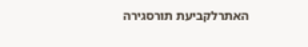האתרלקביעת תורסגירה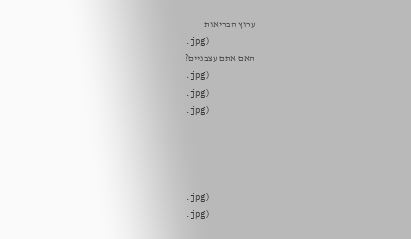ערוץ הבריאות
.jpg)
האם אתם עצבניים?
.jpg)
.jpg)
.jpg)




.jpg)
.jpg)